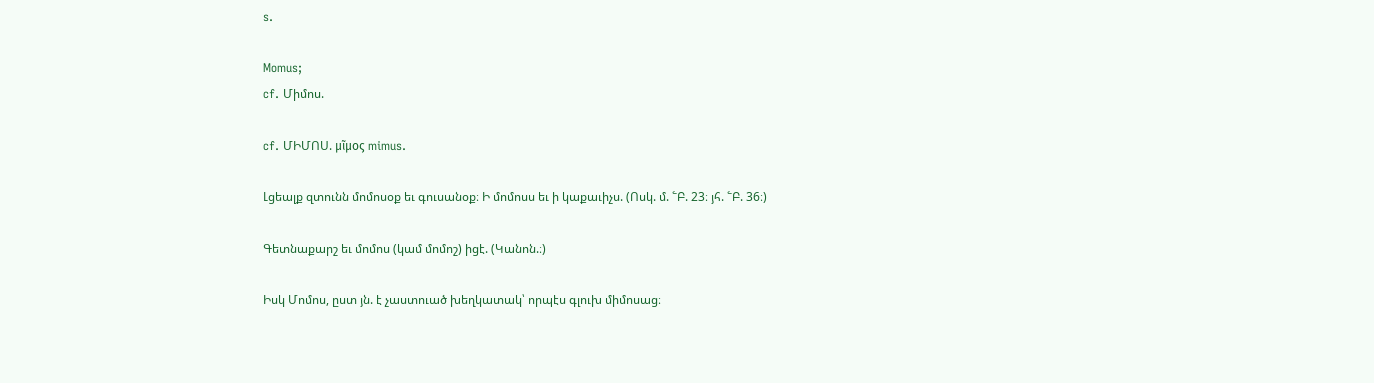s.

Momus;
cf. Միմոս.

cf. ՄԻՄՈՍ. μῖμος mimus.

Լցեալք զտունն մոմոսօք եւ գուսանօք։ Ի մոմոսս եւ ի կաքաւիչս. (Ոսկ. մ. ՟Բ. 23։ յհ. ՟Բ. 36։)

Գետնաքարշ եւ մոմոս (կամ մոմոշ) իցէ. (Կանոն.։)

Իսկ Մոմոս, ըստ յն. է չաստուած խեղկատակ՝ որպէս գլուխ միմոսաց։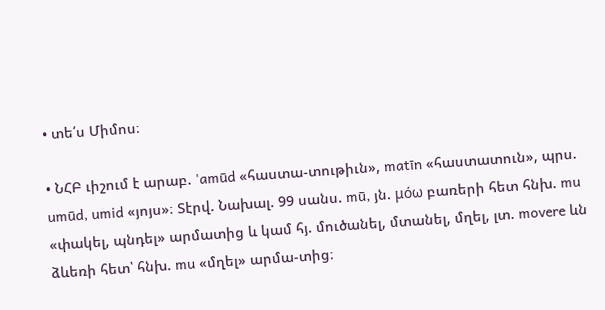• տե՛ս Միմոս։

• ՆՀԲ ւիշում է արաբ. 'amūd «հաստա-տութիւն», matīn «հաստատուն», պրս. umūd, umid «յոյս»։ Տէրվ. Նախալ. 99 սանս. mū, յն. μόω բառերի հետ հնխ. mu «փակել, պնդել» արմատից և կամ հյ. մուծանել, մտանել, մղել, լտ. movere ևն ձևեռի հետ՝ հնխ. mu «մղել» արմա-տից։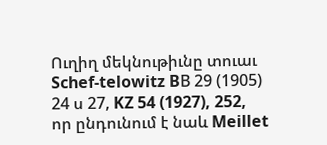Ուղիղ մեկնութիւնը տուաւ Schef-telowitz BВ 29 (1905) 24 ս 27, KZ 54 (1927), 252, որ ընդունում է նաև Meillet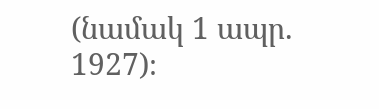(նամակ 1 ապր. 1927)։